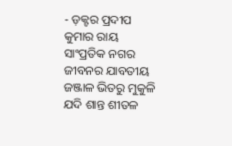- ଡ଼କ୍ଟର ପ୍ରଦୀପ କୁମାର ରାୟ
ସାଂପ୍ରତିକ ନଗର ଜୀବନର ଯାବତୀୟ ଜଞ୍ଜାଳ ଭିତରୁ ମୁକୁଳି ଯଦି ଶାନ୍ତ ଶୀତଳ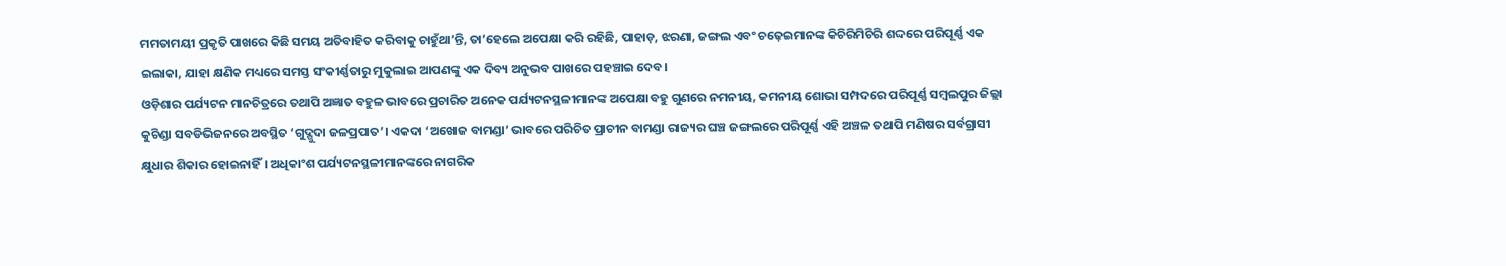ମମତାମୟୀ ପ୍ରକୃତି ପାଖରେ କିଛି ସମୟ ଅତିବାହିତ କରିବାକୁ ଚାହୁଁଥା’ନ୍ତି, ତା’ହେଲେ ଅପେକ୍ଷା କରି ରହିଛି, ପାହାଡ଼, ଝରଣା, ଜଙ୍ଗଲ ଏବଂ ଚଢ଼େଇମାନଙ୍କ କିଚିରିମିଚିରି ଶଦ୍ଦରେ ପରିପୂର୍ଣ୍ଣ ଏକ ଇଲାକା, ଯାହା କ୍ଷଣିକ ମଧ୍ୟରେ ସମସ୍ତ ସଂକୀର୍ଣ୍ଣତାରୁ ମୁକୁଲାଇ ଆପଣଙ୍କୁ ଏକ ଦିବ୍ୟ ଅନୁଭବ ପାଖରେ ପହଞ୍ଚାଇ ଦେବ।
ଓଡ଼ିଶାର ପର୍ଯ୍ୟଟନ ମାନଚିତ୍ରରେ ତଥାପି ଅଜ୍ଞାତ ବହୁଳ ଭାବରେ ପ୍ରଚାରିତ ଅନେକ ପର୍ଯ୍ୟଟନସ୍ଥଳୀମାନଙ୍କ ଅପେକ୍ଷା ବହୁ ଗୁଣରେ ନମନୀୟ, କମନୀୟ ଶୋଭା ସମ୍ପଦରେ ପରିପୂର୍ଣ୍ଣ ସମ୍ୱଲପୁର ଜିଲ୍ଲା କୁଚିଣ୍ଡା ସବଡିଭିଜନରେ ଅବସ୍ଥିତ ‘ଗୁଦ୍ଗୁଦା ଜଳପ୍ରପାତ’। ଏକଦା ‘ଅଖୋଜ ବାମଣ୍ଡା’ ଭାବରେ ପରିଚିତ ପ୍ରାଚୀନ ବାମଣ୍ଡା ରାଜ୍ୟର ଘଞ୍ଚ ଜଙ୍ଗଲରେ ପରିପୂର୍ଣ୍ଣ ଏହି ଅଞ୍ଚଳ ତଥାପି ମଣିଷର ସର୍ବଗ୍ରାସୀ କ୍ଷୁଧାର ଶିକାର ହୋଇନାହିଁ। ଅଧିକାଂଶ ପର୍ଯ୍ୟଟନସ୍ଥଳୀମାନଙ୍କରେ ନାଗରିକ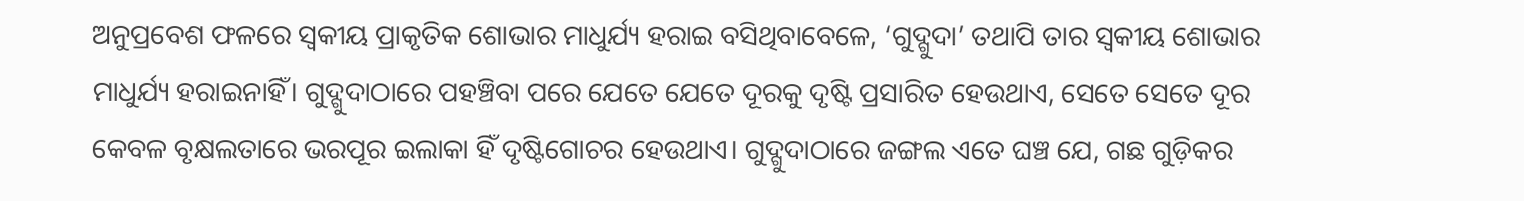ଅନୁପ୍ରବେଶ ଫଳରେ ସ୍ୱକୀୟ ପ୍ରାକୃତିକ ଶୋଭାର ମାଧୁର୍ଯ୍ୟ ହରାଇ ବସିଥିବାବେଳେ, ‘ଗୁଦ୍ଗୁଦା’ ତଥାପି ତାର ସ୍ୱକୀୟ ଶୋଭାର ମାଧୁର୍ଯ୍ୟ ହରାଇନାହିଁ। ଗୁଦ୍ଗୁଦାଠାରେ ପହଞ୍ଚିବା ପରେ ଯେତେ ଯେତେ ଦୂରକୁ ଦୃଷ୍ଟି ପ୍ରସାରିତ ହେଉଥାଏ, ସେତେ ସେତେ ଦୂର କେବଳ ବୃକ୍ଷଲତାରେ ଭରପୂର ଇଲାକା ହିଁ ଦୃଷ୍ଟିଗୋଚର ହେଉଥାଏ। ଗୁଦ୍ଗୁଦାଠାରେ ଜଙ୍ଗଲ ଏତେ ଘଞ୍ଚ ଯେ, ଗଛ ଗୁଡ଼ିକର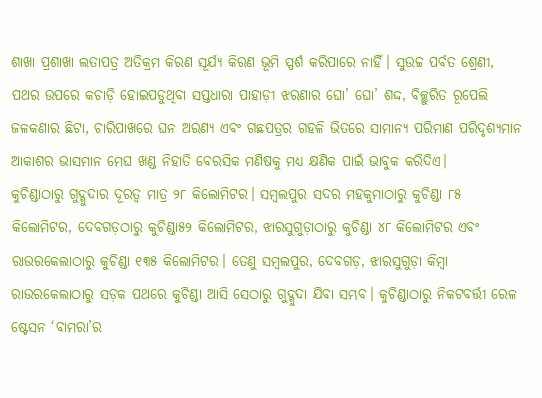ଶାଖା ପ୍ରଶାଖା ଲତାପତ୍ର ଅତିକ୍ରମ କିରଣ ସୂର୍ଯ୍ୟ କିରଣ ଭୂମି ସ୍ପର୍ଶ କରିପାରେ ନାହିଁ। ସୁଉଚ୍ଚ ପର୍ବତ ଶ୍ରେଣୀ, ପଥର ଉପରେ କଚାଡ଼ି ହୋଇପଡୁଥିବା ସପ୍ତଧାରା ପାହାଡ଼ୀ ଝରଣାର ଘୋ’ ଘୋ’ ଶଦ୍ଦ, ବିଚ୍ଛୁରିତ ରୂପେଲି ଜଳକଣାର ଛିଟା, ଚାରିପାଖରେ ଘନ ଅରଣ୍ୟ ଏବଂ ଗଛପତ୍ରର ଗହଳି ଭିତରେ ସାମାନ୍ୟ ପରିମାଣ ପରିଦୃଶ୍ୟମାନ ଆକାଶର ଭାସମାନ ମେଘ ଖଣ୍ଡ ନିହାତି ବେରସିକ ମଣିଷକୁ ମଧ୍ୟ କ୍ଷଣିକ ପାଇଁ ଭାବୁକ କରିଦିଏ।
କୁଚିଣ୍ଡାଠାରୁ ଗୁଦ୍ଗୁଦାର ଦୂରତ୍ୱ ମାତ୍ର ୨୮ କିଲୋମିଟର। ସମ୍ୱଲପୁର ସଦର ମହକୁମାଠାରୁ କୁଚିଣ୍ଡା ୮୫ କିଲୋମିଟର, ଦେବଗଡ଼ଠାରୁ କୁଚିଣ୍ଡା୫୨ କିଲୋମିଟର, ଝାରସୁଗୁଡ଼ାଠାରୁ କୁଚିଣ୍ଡା ୪୮ କିଲୋମିଟର ଏବଂ ରାଉରକେଲାଠାରୁ କୁଚିଣ୍ଡା ୧୩୫ କିଲୋମିଟର। ତେଣୁ ସମ୍ୱଲପୁର, ଦେବଗଡ଼, ଝାରସୁଗୁଡ଼ା କିମ୍ୱା ରାଉରକେଲାଠାରୁ ସଡ଼କ ପଥରେ କୁଚିଣ୍ଡା ଆସି ସେଠାରୁ ଗୁଦ୍ଗୁଦା ଯିବା ସମ୍ଭବ। କୁଚିଣ୍ଡାଠାରୁ ନିକଟବର୍ତ୍ତୀ ରେଳ ଷ୍ଟେସନ ‘ବାମରା’ର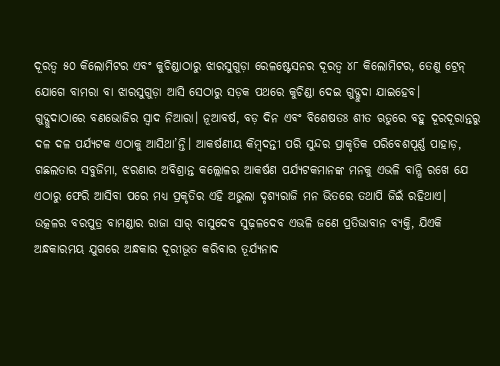ଦୂରତ୍ୱ ୫୦ କିଲୋମିଟର ଏବଂ କୁଚିଣ୍ଡାଠାରୁ ଝାରସୁଗୁଡ଼ା ରେଳଷ୍ଟେସନର ଦୂରତ୍ୱ ୪୮ କିଲୋମିଟର, ତେଣୁ ଟ୍ରେନ୍ ଯୋଗେ ବାମରା ବା ଝାରସୁଗୁଡ଼ା ଆସି ସେଠାରୁ ସଡ଼କ ପଥରେ କୁଚିଣ୍ଡା ଦେଇ ଗୁଦ୍ଗୁଦା ଯାଇହେବ।
ଗୁଦ୍ଗୁଦାଠାରେ ବଣଭୋଜିର ସ୍ୱାଦ ନିଆରା। ନୂଆବର୍ଷ, ବଡ଼ ଦିନ ଏବଂ ବିଶେଷତଃ ଶୀତ ଋତୁରେ ବହୁ ଦୂରଦୂରାନ୍ତରୁ ଦଳ ଦଳ ପର୍ଯ୍ୟଟକ ଏଠାକୁ ଆସିଥା’ନ୍ତି। ଆକର୍ଷଣୀୟ କିମ୍ୱଦନ୍ତୀ ପରି ସୁନ୍ଦର ପ୍ରାକୃତିକ ପରିବେଶପୂର୍ଣ୍ଣ ପାହାଡ଼, ଗଛଲତାର ସବୁଜିମା, ଝରଣାର ଅବିଶ୍ରାନ୍ତ କଲ୍ଲୋଳର ଆକର୍ଷଣ ପର୍ଯ୍ୟଟକମାନଙ୍କ ମନକୁ ଏଭଳି ବାନ୍ଧି ରଖେ ଯେ ଏଠାରୁ ଫେରି ଆସିବା ପରେ ମଧ୍ୟ ପ୍ରକୃତିର ଏହି ଅଭୁଲା ଦୃଶ୍ୟରାଜି ମନ ଭିତରେ ତଥାପି ଜିଇଁ ରହିଥାଏ।
ଉତ୍କଳର ବରପୁତ୍ର ବାମଣ୍ଡାର ରାଜା ସାର୍ ବାସୁଦେବ ସୁଢ଼ଳଦେବ ଏଭଳି ଜଣେ ପ୍ରତିଭାବାନ ବ୍ୟକ୍ତି, ଯିଏକି ଅନ୍ଧକାରମୟ ଯୁଗରେ ଅନ୍ଧକାର ଦୂରୀଭୂତ କରିବାର ତୂର୍ଯ୍ୟନାଦ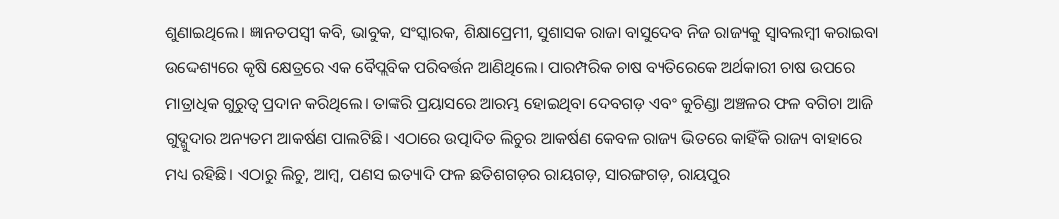ଶୁଣାଇଥିଲେ। ଜ୍ଞାନତପସ୍ୱୀ କବି, ଭାବୁକ, ସଂସ୍କାରକ, ଶିକ୍ଷାପ୍ରେମୀ, ସୁଶାସକ ରାଜା ବାସୁଦେବ ନିଜ ରାଜ୍ୟକୁ ସ୍ୱାବଲମ୍ୱୀ କରାଇବା ଉଦ୍ଦେଶ୍ୟରେ କୃଷି କ୍ଷେତ୍ରରେ ଏକ ବୈପ୍ଲବିକ ପରିବର୍ତ୍ତନ ଆଣିଥିଲେ। ପାରମ୍ପରିକ ଚାଷ ବ୍ୟତିରେକେ ଅର୍ଥକାରୀ ଚାଷ ଉପରେ ମାତ୍ରାଧିକ ଗୁରୁତ୍ୱ ପ୍ରଦାନ କରିଥିଲେ। ତାଙ୍କରି ପ୍ରୟାସରେ ଆରମ୍ଭ ହୋଇଥିବା ଦେବଗଡ଼ ଏବଂ କୁଚିଣ୍ଡା ଅଞ୍ଚଳର ଫଳ ବଗିଚା ଆଜି ଗୁଦ୍ଗୁଦାର ଅନ୍ୟତମ ଆକର୍ଷଣ ପାଲଟିଛି। ଏଠାରେ ଉତ୍ପାଦିତ ଲିଚୁର ଆକର୍ଷଣ କେବଳ ରାଜ୍ୟ ଭିତରେ କାହିଁକି ରାଜ୍ୟ ବାହାରେ ମଧ୍ୟ ରହିଛି। ଏଠାରୁ ଲିଚୁ, ଆମ୍ୱ, ପଣସ ଇତ୍ୟାଦି ଫଳ ଛତିଶଗଡ଼ର ରାୟଗଡ଼, ସାରଙ୍ଗଗଡ଼, ରାୟପୁର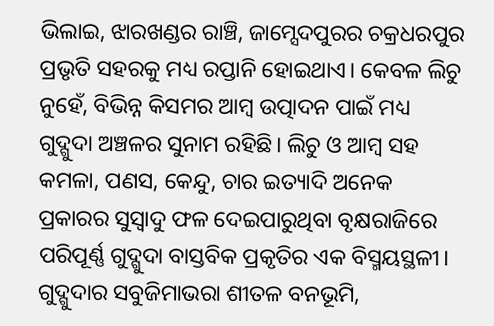ଭିଲାଇ, ଝାରଖଣ୍ଡର ରାଞ୍ଚି, ଜାମ୍ସେଦପୁରର ଚକ୍ରଧରପୁର ପ୍ରଭୃତି ସହରକୁ ମଧ୍ୟ ରପ୍ତାନି ହୋଇଥାଏ। କେବଳ ଲିଚୁ ନୁହେଁ, ବିଭିନ୍ନ କିସମର ଆମ୍ୱ ଉତ୍ପାଦନ ପାଇଁ ମଧ୍ୟ ଗୁଦ୍ଗୁଦା ଅଞ୍ଚଳର ସୁନାମ ରହିଛି। ଲିଚୁ ଓ ଆମ୍ୱ ସହ କମଳା, ପଣସ, କେନ୍ଦୁ, ଚାର ଇତ୍ୟାଦି ଅନେକ ପ୍ରକାରର ସୁସ୍ୱାଦୁ ଫଳ ଦେଇପାରୁଥିବା ବୃକ୍ଷରାଜିରେ ପରିପୂର୍ଣ୍ଣ ଗୁଦ୍ଗୁଦା ବାସ୍ତବିକ ପ୍ରକୃତିର ଏକ ବିସ୍ମୟସ୍ଥଳୀ।
ଗୁଦ୍ଗୁଦାର ସବୁଜିମାଭରା ଶୀତଳ ବନଭୂମି,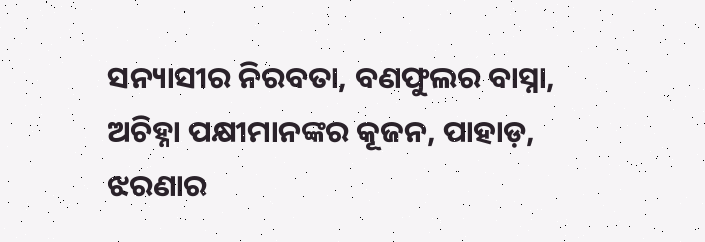ସନ୍ୟାସୀର ନିରବତା, ବଣଫୁଲର ବାସ୍ନା, ଅଚିହ୍ନା ପକ୍ଷୀମାନଙ୍କର କୂଜନ, ପାହାଡ଼, ଝରଣାର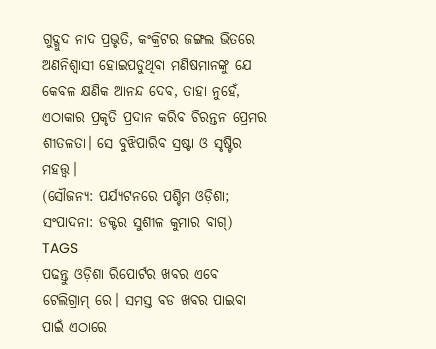ଗୁଦ୍ଗୁଦ ନାଦ ପ୍ରଭୃତି, କଂକ୍ରିଟର ଜଙ୍ଗଲ ଭିତରେ ଅଣନିଶ୍ୱାସୀ ହୋଇପଡୁଥିବା ମଣିଷମାନଙ୍କୁ ଯେ କେବଳ କ୍ଷଣିକ ଆନନ୍ଦ ଦେବ, ତାହା ନୁହେଁ, ଏଠାକାର ପ୍ରକୃତି ପ୍ରଦାନ କରିବ ଚିରନ୍ତନ ପ୍ରେମର ଶୀତଳତା। ସେ ବୁଝିପାରିବ ସ୍ରଷ୍ଟା ଓ ସୃଷ୍ଟିର ମହତ୍ତ୍ୱ।
(ସୌଜନ୍ୟ: ପର୍ଯ୍ୟଟନରେ ପଶ୍ଚିମ ଓଡ଼ିଶା; ସଂପାଦନା: ଡକ୍ଟର ସୁଶୀଳ କୁମାର ବାଗ୍)
TAGS
ପଢନ୍ତୁ ଓଡ଼ିଶା ରିପୋର୍ଟର ଖବର ଏବେ ଟେଲିଗ୍ରାମ୍ ରେ। ସମସ୍ତ ବଡ ଖବର ପାଇବା ପାଇଁ ଏଠାରେ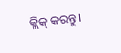କ୍ଲିକ୍ କରନ୍ତୁ।